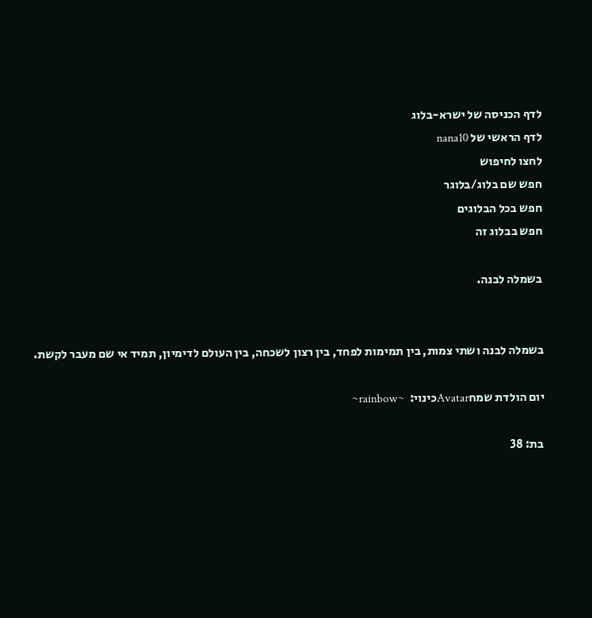לדף הכניסה של ישרא-בלוג
לדף הראשי של nana10
לחצו לחיפוש
חפש שם בלוג/בלוגר
חפש בכל הבלוגים
חפש בבלוג זה

בשמלה לבנה.


בשמלה לבנה ושתי צמות, בין תמימות לפחד, בין רצון לשכחה, בין העולם לדימיון, תמיד אי שם מעבר לקשת.

יום הולדת שמחAvatarכינוי:  ~rainbow~

בת: 38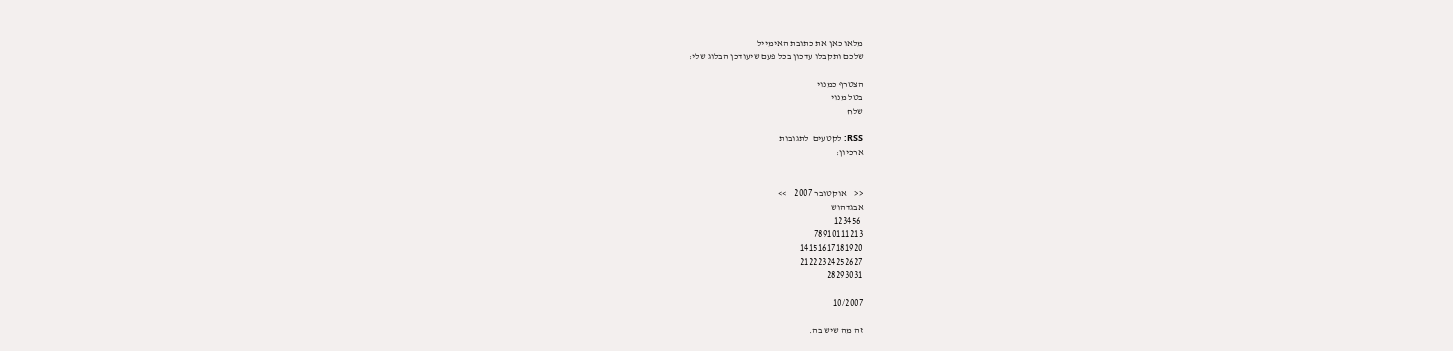מלאו כאן את כתובת האימייל
שלכם ותקבלו עדכון בכל פעם שיעודכן הבלוג שלי:

הצטרף כמנוי
בטל מנוי
שלח

RSS: לקטעים  לתגובות
ארכיון:


<<    אוקטובר 2007    >>
אבגדהוש
 123456
78910111213
14151617181920
21222324252627
28293031

10/2007

זה מה שיש בה.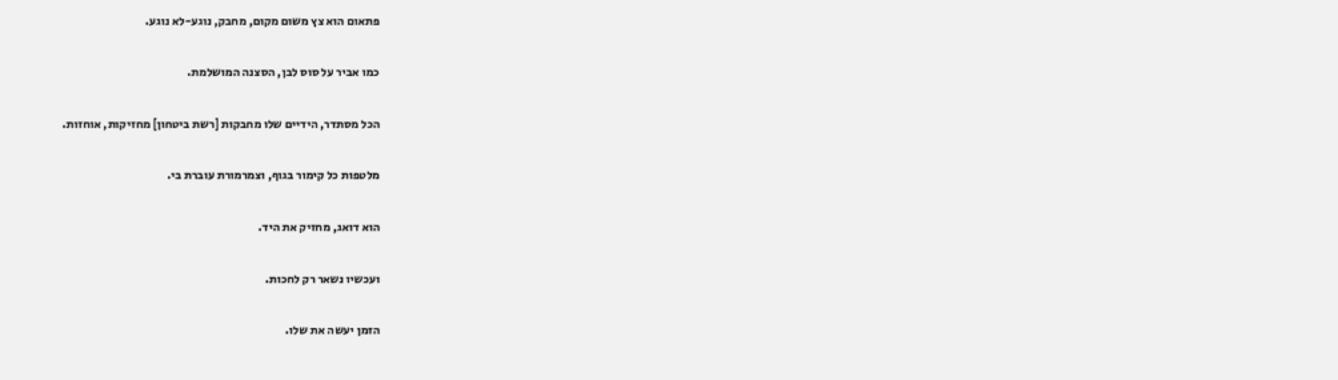פתאום הוא צץ משום מקום, מחבק, נוגע-לא נוגע.

כמו אביר על סוס לבן, הסצנה המושלמת.

הכל מסתדר, הידיים שלו מחבקות [רשת ביטחון] מחזיקות, אוחזות.

מלטפות כל קימור בגוף, וצמרמורת עוברת בי.

הוא דואג, מחזיק את היד.

ועכשיו נשאר רק לחכות.

הזמן יעשה את שלו.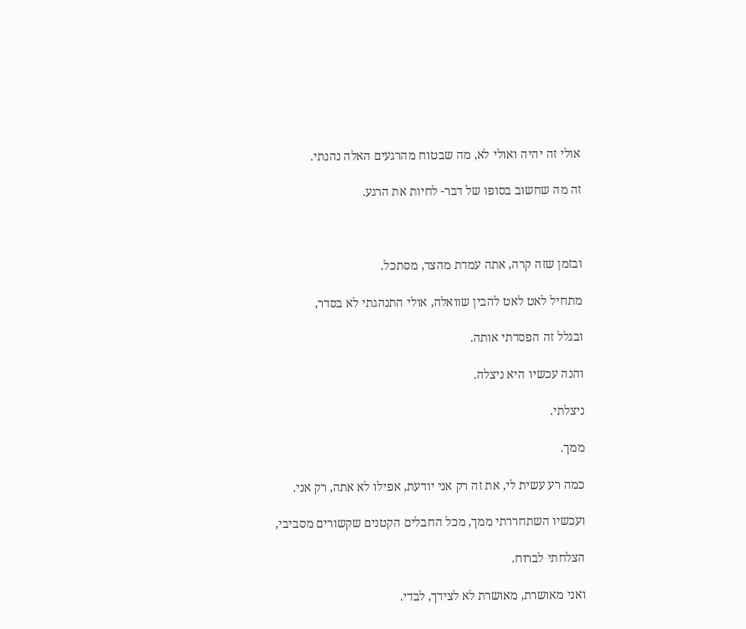אולי זה יהיה ואולי לא, מה שבטוח מהרגעים האלה נהנתי.

זה מה שחשוב בסופו של דבר- לחיות את הרגע.



ובזמן שזה קרה, אתה עמדת מהצד, מסתכל.

מתחיל לאט לאט להבין שוואלה, אולי התנהגתי לא בסדר,

ובגלל זה הפסדתי אותה.

והנה עכשיו היא ניצלה.

ניצלתי.

ממך.

כמה רע עשית לי, את זה רק אני יודעת, אפילו לא אתה, רק אני.

ועכשיו השתחררתי ממך, מכל החבלים הקטנים שקשורים מסביבי,

הצלחתי לברוח.

ואני מאושרת, מאושרת לא לצידך, לבדי.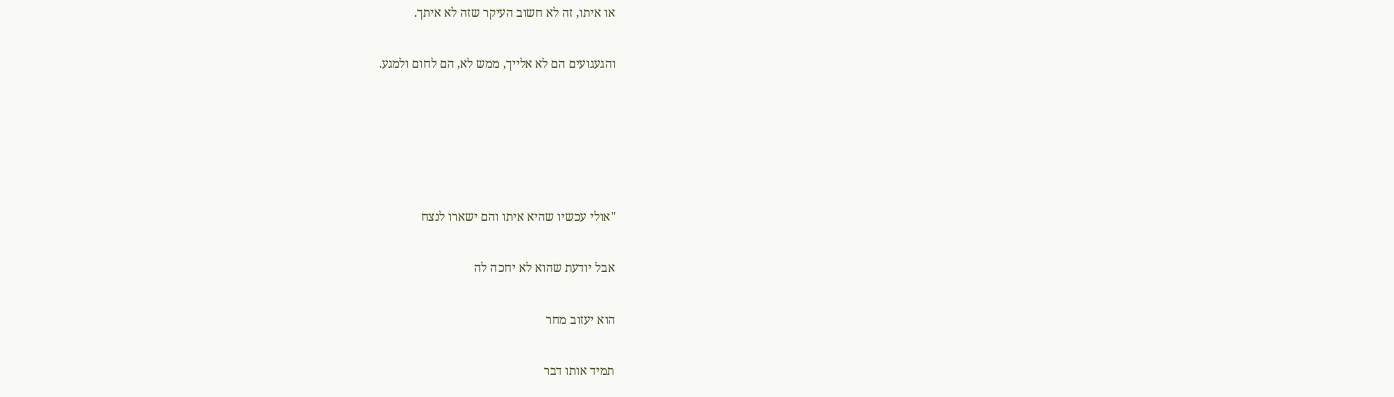או איתו, זה לא חשוב העיקר שזה לא איתך.

והגעגועים הם לא אלייך, ממש לא, הם לחום ולמגע.





"אולי עכשיו שהיא איתו והם ישארו לנצח

אבל יודעת שהוא לא יחכה לה

הוא יעזוב מחר

תמיד אותו דבר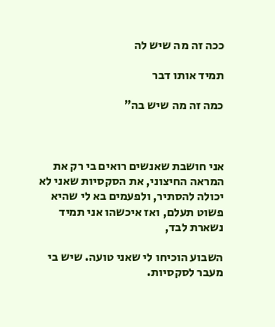ככה זה מה שיש לה

תמיד אותו דבר

כמה זה מה שיש בה"



אני חושבת שאנשים רואים בי רק את המראה החיצוני, את הסקסיות שאני לא יכולה להסתיר, ולפעמים בא לי שהיא פשוט תעלם, ואז איכשהו אני תמיד נשארת לבד,

השבוע הוכיחו לי שאני טועה. שיש בי מעבר לסקסיות.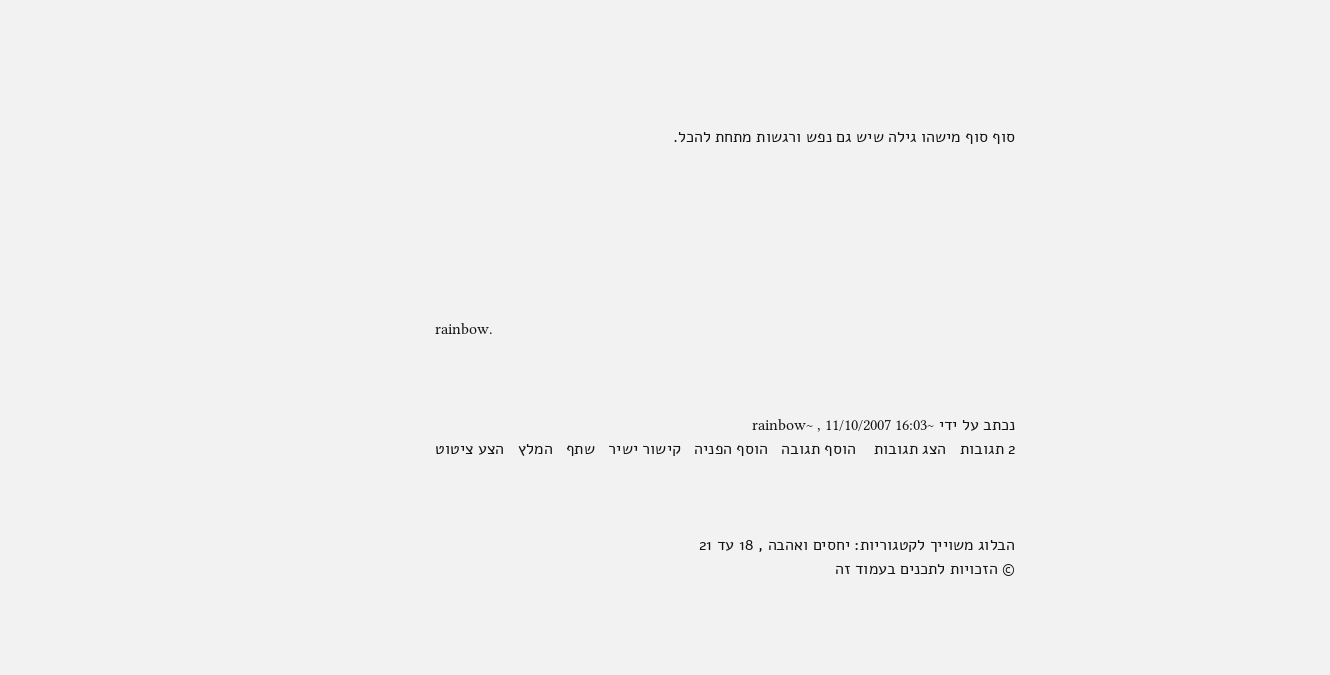סוף סוף מישהו גילה שיש גם נפש ורגשות מתחת להכל.







rainbow.



נכתב על ידי ~rainbow~ , 11/10/2007 16:03
2 תגובות   הצג תגובות    הוסף תגובה   הוסף הפניה   קישור ישיר   שתף   המלץ   הצע ציטוט



הבלוג משוייך לקטגוריות: יחסים ואהבה , 18 עד 21
© הזכויות לתכנים בעמוד זה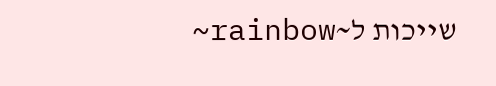שייכות ל~rainbow~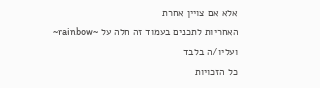אלא אם צויין אחרת
האחריות לתכנים בעמוד זה חלה על ~rainbow~ ועליו/ה בלבד
כל הזכויות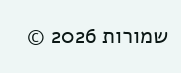שמורות 2026 ©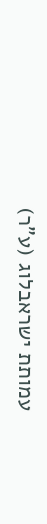עמותת ישראבלוג (ע"ר)